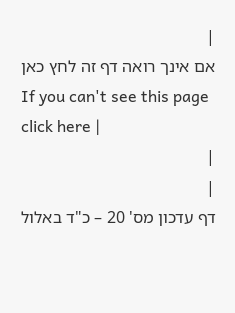|
אם אינך רואה דף זה לחץ כאן
If you can't see this page click here |
|
|
דף עדכון מס' 20 – כ"ד באלול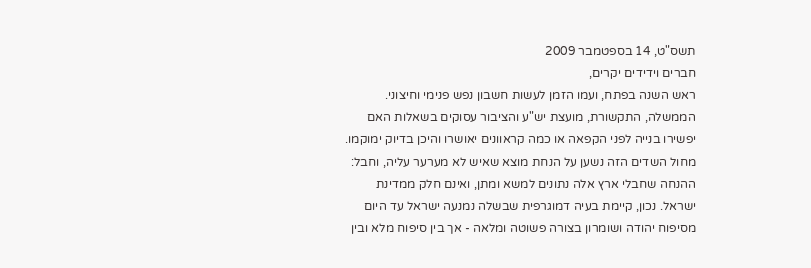תשס"ט, 14 בספטמבר 2009
חברים וידידים יקרים,
ראש השנה בפתח, ועמו הזמן לעשות חשבון נפש פנימי וחיצוני. הממשלה, התקשורת, מועצת יש"ע והציבור עסוקים בשאלות האם יפשירו בנייה לפני הקפאה או כמה קראוונים יאושרו והיכן בדיוק ימוקמו. מחול השדים הזה נשען על הנחת מוצא שאיש לא מערער עליה, וחבל: ההנחה שחבלי ארץ אלה נתונים למשא ומתן, ואינם חלק ממדינת ישראל. נכון, קיימת בעיה דמוגרפית שבשלה נמנעה ישראל עד היום מסיפוח יהודה ושומרון בצורה פשוטה ומלאה - אך בין סיפוח מלא ובין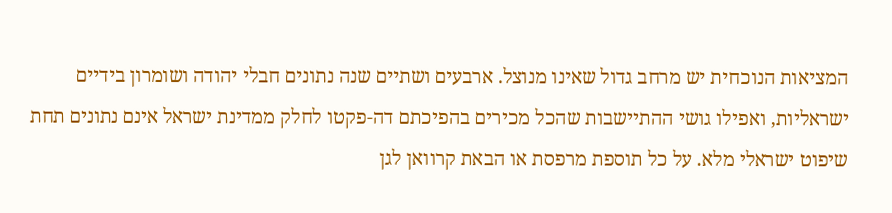המציאות הנוכחית יש מרחב גדול שאינו מנוצל. ארבעים ושתיים שנה נתונים חבלי יהודה ושומרון בידיים ישראליות, ואפילו גושי ההתיישבות שהכל מכירים בהפיכתם דה-פקטו לחלק ממדינת ישראל אינם נתונים תחת שיפוט ישראלי מלא. על כל תוספת מרפסת או הבאת קרוואן לגן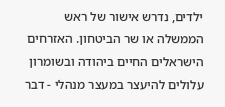ילדים, נדרש אישור של ראש הממשלה או שר הביטחון. האזרחים הישראלים החיים ביהודה ובשומרון עלולים להיעצר במעצר מנהלי - דבר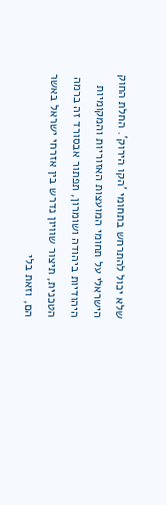שלא יכול להתרחש בתחומי 'הקו הירוק'. החלת החוק הישראלי על תחומי המועצות האזוריות והמקומיות היהודיות ביהודה ושומרון, תפתור אבסורד זה ברמה הטכנית, תיצור שוויון נדרש בין אזרחי ישראל באשר הם, וזאת בלי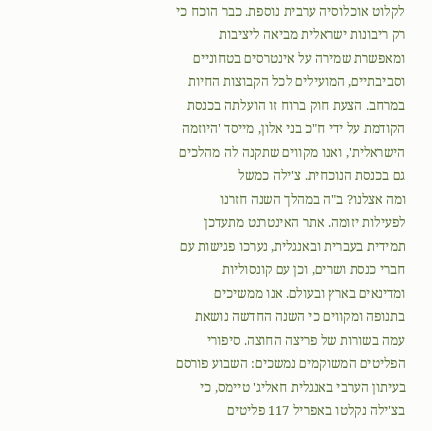לקלוט אוכלוסיה ערבית נוספת. כבר הוכח כי רק ריבונות ישראלית מביאה ליציבות ומאפשרת שמירה על אינטרסים בטחוניים וסביבתיים, המועילים לכל הקבוצות החיות במרחב. הצעת חוק ברוח זו הועלתה בכנסת הקודמת על ידי ח"כ בני אלון, מייסד 'היוזמה הישראלית', ואנו מקווים שתקנה לה מהלכים גם בכנסת הנוכחית. צ'ילה כמשל
ומה אצלנו? ב"ה במהלך השנה חזרנו לפעילות יזומה. אתר האינטרנט מתעדכן תמידית בעברית ובאנגלית, נערכו פגישות עם חברי כנסת ושרים, וכן עם קונסוליות ומדינאים בארץ ובעולם. אנו ממשיכים בתנופה ומקווים כי השנה החדשה נושאת עמה בשורות של פריצה החוצה. סיפורי הפליטים המשוקמים נמשכים: השבוע פורסם בעיתון הערבי באנגלית חאליג' טיימס, כי בצ'ילה נקלטו באפריל 117 פליטים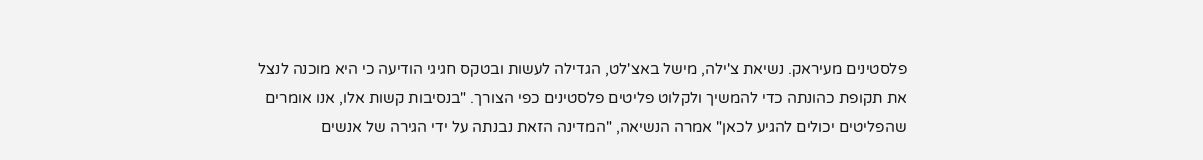פלסטינים מעיראק. נשיאת צ'ילה, מישל באצ'לט, הגדילה לעשות ובטקס חגיגי הודיעה כי היא מוכנה לנצל את תקופת כהונתה כדי להמשיך ולקלוט פליטים פלסטינים כפי הצורך. "בנסיבות קשות אלו, אנו אומרים שהפליטים יכולים להגיע לכאן" אמרה הנשיאה, "המדינה הזאת נבנתה על ידי הגירה של אנשים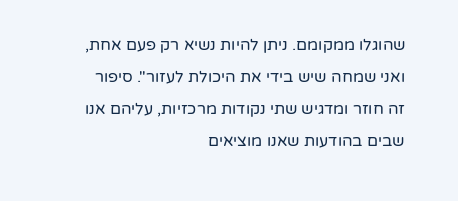שהוגלו ממקומם. ניתן להיות נשיא רק פעם אחת, ואני שמחה שיש בידי את היכולת לעזור". סיפור זה חוזר ומדגיש שתי נקודות מרכזיות, עליהם אנו שבים בהודעות שאנו מוציאים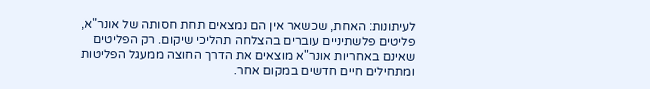לעיתונות: האחת, שכשאר אין הם נמצאים תחת חסותה של אונר"א, פליטים פלשתיניים עוברים בהצלחה תהליכי שיקום. רק הפליטים שאינם באחריות אונר"א מוצאים את הדרך החוצה ממעגל הפליטות ומתחילים חיים חדשים במקום אחר.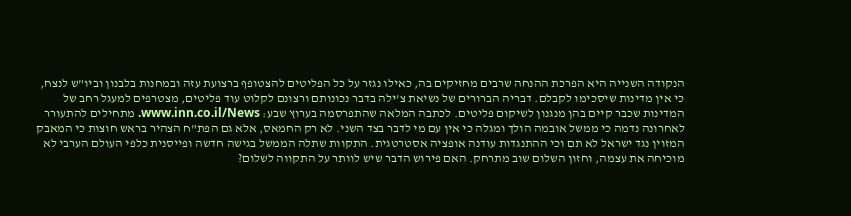הנקודה השנייה היא הפרכת ההנחה שרבים מחזיקים בה, כאילו נגזר על כל הפליטים להצטופף ברצועת עזה ובמחנות בלבנון וביו"ש לנצח, כי אין מדינות שיסכימו לקבלם. דבריה הברורים של נשיאת צ'ילה בדבר נכונותם ורצונם לקלוט עוד פליטים, מצטרפים למעגל רחב של המדינות שכבר קיים בהן מנגנון לשיקום פליטים. לכתבה המלאה שהתפרסמה בערוץ שבע: www.inn.co.il/News. מתחילים להתעורר
לאחרונה נדמה כי ממשל אובמה הולך ומגלה כי אין עם מי לדבר בצד השני. לא רק החמאס, אלא גם הפת"ח הצהיר בראש חוצות כי המאבק המזוין נגד ישראל לא תם וכי ההתנגדות עודנה אופציה אסטרטגית. התקוות שתלה הממשל בגישה חדשה ופייסנית כלפי העולם הערבי לא מוכיחה את עצמה, וחזון השלום שוב מתרחק. האם פירוש הדבר שיש לוותר על התקווה לשלום?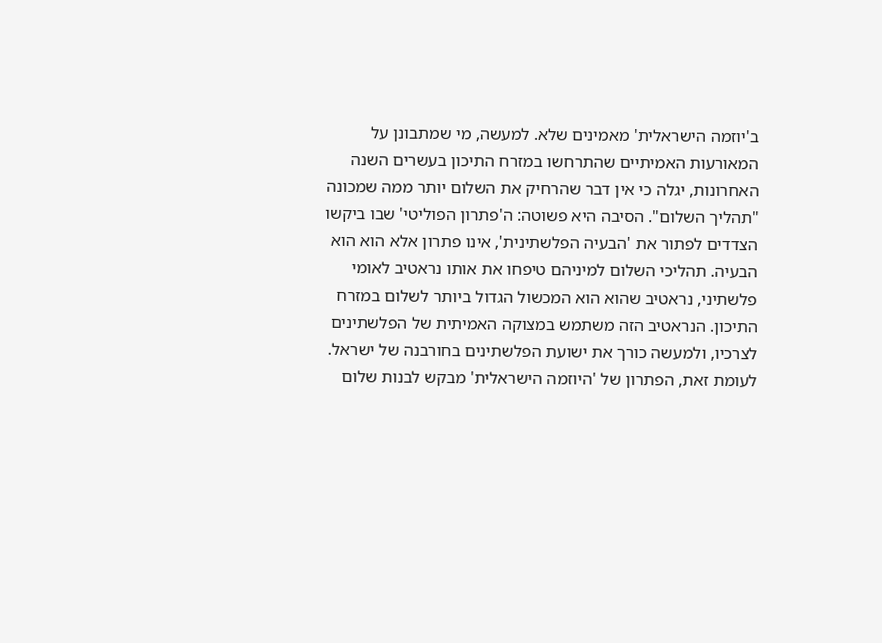ב'יוזמה הישראלית' מאמינים שלא. למעשה, מי שמתבונן על המאורעות האמיתיים שהתרחשו במזרח התיכון בעשרים השנה האחרונות, יגלה כי אין דבר שהרחיק את השלום יותר ממה שמכונה "תהליך השלום". הסיבה היא פשוטה: ה'פתרון הפוליטי' שבו ביקשו הצדדים לפתור את 'הבעיה הפלשתינית', אינו פתרון אלא הוא הוא הבעיה. תהליכי השלום למיניהם טיפחו את אותו נראטיב לאומי פלשתיני, נראטיב שהוא הוא המכשול הגדול ביותר לשלום במזרח התיכון. הנראטיב הזה משתמש במצוקה האמיתית של הפלשתינים לצרכיו, ולמעשה כורך את ישועת הפלשתינים בחורבנה של ישראל. לעומת זאת, הפתרון של 'היוזמה הישראלית' מבקש לבנות שלום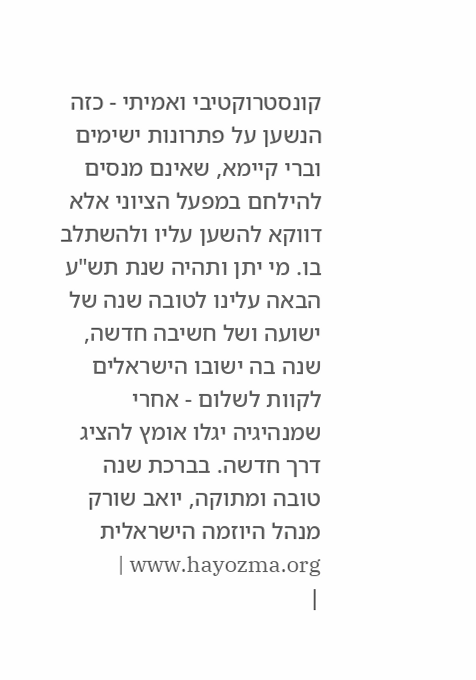קונסטרוקטיבי ואמיתי - כזה הנשען על פתרונות ישימים וברי קיימא, שאינם מנסים להילחם במפעל הציוני אלא דווקא להשען עליו ולהשתלב בו. מי יתן ותהיה שנת תש"ע הבאה עלינו לטובה שנה של ישועה ושל חשיבה חדשה, שנה בה ישובו הישראלים לקוות לשלום - אחרי שמנהיגיה יגלו אומץ להציג דרך חדשה. בברכת שנה טובה ומתוקה, יואב שורק מנהל היוזמה הישראלית www.hayozma.org |
|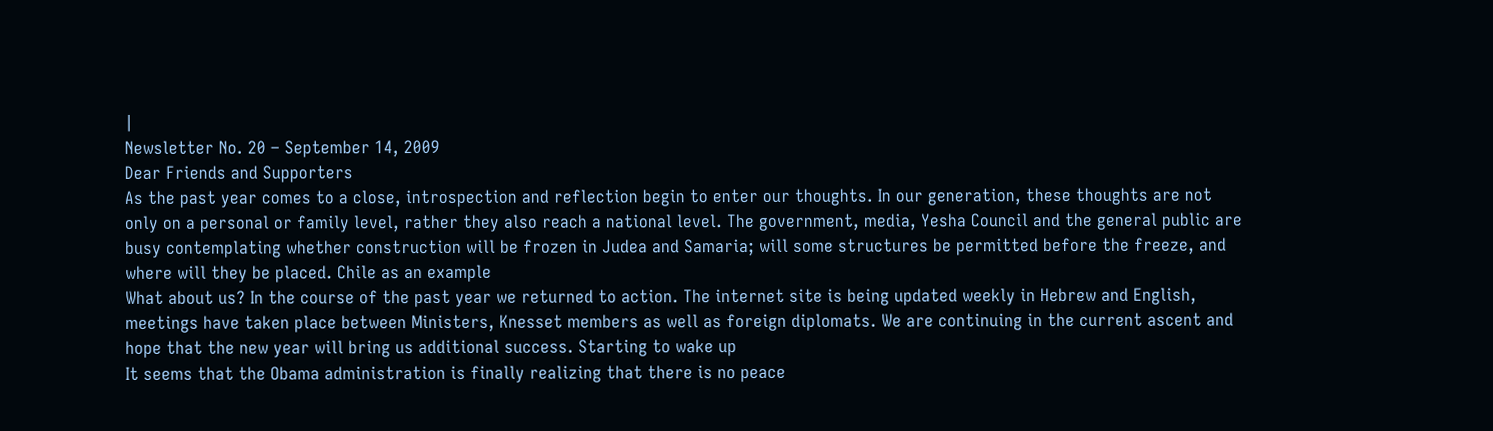|
Newsletter No. 20 – September 14, 2009
Dear Friends and Supporters
As the past year comes to a close, introspection and reflection begin to enter our thoughts. In our generation, these thoughts are not only on a personal or family level, rather they also reach a national level. The government, media, Yesha Council and the general public are busy contemplating whether construction will be frozen in Judea and Samaria; will some structures be permitted before the freeze, and where will they be placed. Chile as an example
What about us? In the course of the past year we returned to action. The internet site is being updated weekly in Hebrew and English, meetings have taken place between Ministers, Knesset members as well as foreign diplomats. We are continuing in the current ascent and hope that the new year will bring us additional success. Starting to wake up
It seems that the Obama administration is finally realizing that there is no peace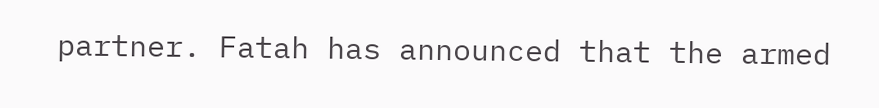partner. Fatah has announced that the armed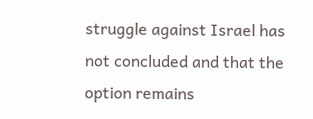struggle against Israel has not concluded and that the option remains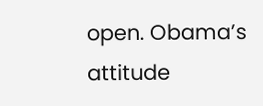open. Obama’s attitude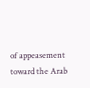of appeasement toward the Arab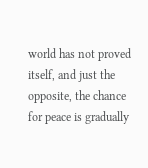world has not proved itself, and just the opposite, the chance for peace is gradually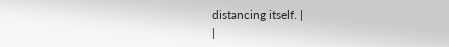distancing itself. |
|